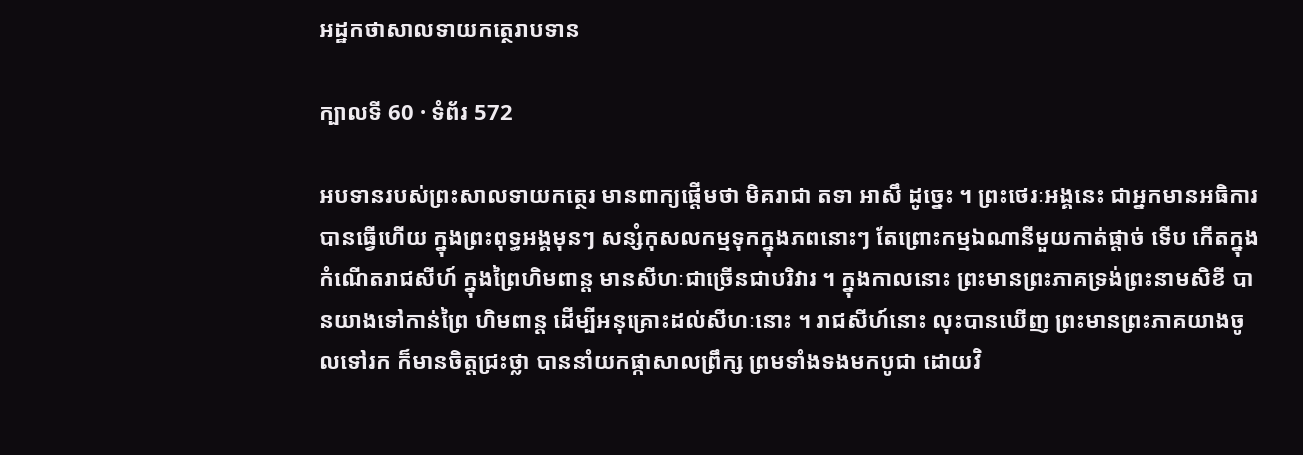អដ្ឋកថាសាលទាយកត្ថេរាបទាន

ក្បាលទី 60 · ទំព័រ 572

អបទានរបស់ព្រះសាលទាយកត្ថេរ មានពាក្យផ្តើមថា មិគរាជា តទា អាសឹ ដូច្នេះ ។ ព្រះថេរៈអង្គនេះ ជាអ្នកមានអធិការបានធ្វើហើយ ក្នុងព្រះពុទ្ធអង្គមុនៗ សន្សំកុសលកម្មទុកក្នុងភពនោះៗ តែព្រោះកម្មឯណានីមួយកាត់ផ្តាច់ ទើប កើតក្នុងកំណើតរាជសីហ៍ ក្នុងព្រៃហិមពាន្ត មានសីហៈជាច្រើនជាបរិវារ ។ ក្នុងកាលនោះ ព្រះមានព្រះភាគទ្រង់ព្រះនាមសិខី បានយាងទៅកាន់ព្រៃ ហិមពាន្ត ដើម្បីអនុគ្រោះដល់សីហៈនោះ ។ រាជសីហ៍នោះ លុះបានឃើញ ព្រះមានព្រះភាគយាងចូលទៅរក ក៏មានចិត្តជ្រះថ្លា បាននាំយកផ្កាសាលព្រឹក្ស ព្រមទាំងទងមកបូជា ដោយវិ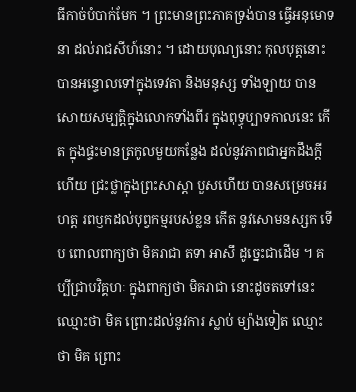ធីកាច់បំបាក់មែក ។ ព្រះមានព្រះភាគទ្រង់បាន ធ្វើអនុមោទនា ដល់រាជសីហ៍នោះ ។ ដោយបុណ្យនោះ កុលបុត្តនោះបានអន្ទោលទៅក្នុងទេវតា និងមនុស្ស ទាំងឡាយ បានសោយសម្បត្តិក្នុងលោកទាំងពីរ ក្នុងពុទ្ធុប្បាទកាលនេះ កើត ក្នុងផ្ទះមានត្រកូលមួយកន្លែង ដល់នូវភាពជាអ្នកដឹងក្តីហើយ ជ្រះថ្លាក្នុងព្រះសាស្តា បួសហើយ បានសម្រេចអរហត្ត រពឫកដល់បុព្វកម្មរបស់ខ្លន កើត នូវសោមនស្សក ទើប ពោលពាក្យថា មិគរាជា តទា អាសឹ ដូច្នេះជាដើម ។ គប្បីជ្រាបវិគ្គហៈ ក្នុងពាក្យថា មិគរាជា នោះដូចតទៅនេះ ឈ្មោះថា មិគ ព្រោះដល់នូវការ ស្លាប់ ម្យ៉ាងទៀត ឈ្មោះថា មិគ ព្រោះ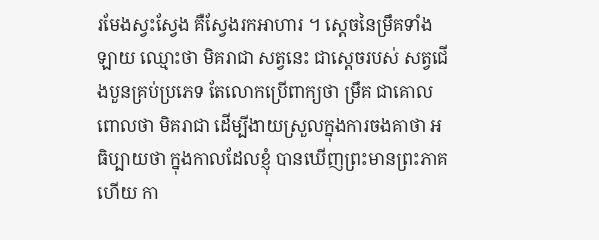រមែងស្វះស្វែង គឺស្វែងរកអាហារ ។ ស្តេចនៃម្រឹគទាំងឡាយ ឈ្មោះថា មិគរាជា សត្វនេះ ជាស្តេចរបស់ សត្វជើងបួនគ្រប់ប្រភេទ តែលោកប្រើពាក្យថា ម្រឹគ ជាគោលពោលថា មិគរាជា ដើម្បីងាយស្រួលក្នុងការចងគាថា អធិប្បាយថា ក្នុងកាលដែលខ្ញុំ បានឃើញព្រះមានព្រះភាគហើយ កា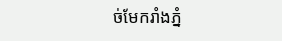ច់មែករាំងភ្នំ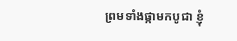ព្រមទាំងផ្កាមកបូជា ខ្ញុំ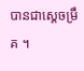បានជាស្តេចម្រឹគ ។